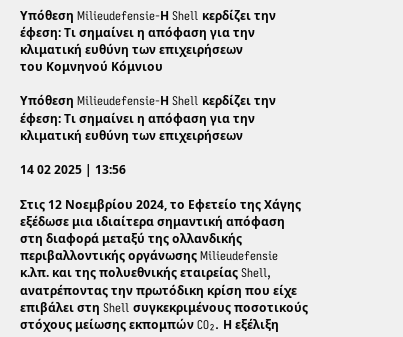Υπόθεση Milieudefensie-Η Shell κερδίζει την έφεση: Τι σημαίνει η απόφαση για την κλιματική ευθύνη των επιχειρήσεων
του Κομνηνού Κόμνιου

Υπόθεση Milieudefensie-Η Shell κερδίζει την έφεση: Τι σημαίνει η απόφαση για την κλιματική ευθύνη των επιχειρήσεων

14 02 2025 | 13:56

Στις 12 Νοεμβρίου 2024, το Εφετείο της Χάγης εξέδωσε μια ιδιαίτερα σημαντική απόφαση στη διαφορά μεταξύ της ολλανδικής περιβαλλοντικής οργάνωσης Milieudefensie κ.λπ. και της πολυεθνικής εταιρείας Shell, ανατρέποντας την πρωτόδικη κρίση που είχε επιβάλει στη Shell συγκεκριμένους ποσοτικούς στόχους μείωσης εκπομπών CO₂. Η εξέλιξη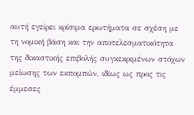αυτή εγείρει κρίσιμα ερωτήματα σε σχέση με τη νομική βάση και την αποτελεσματικότητα της δικαστικής επιβολής συγκεκριμένων στόχων μείωσης των εκπομπών, ιδίως ως προς τις έμμεσες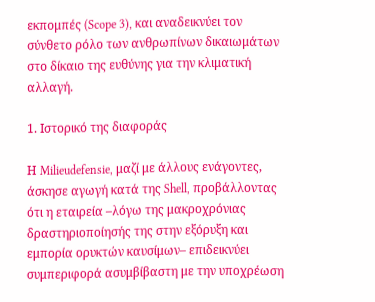εκπομπές (Scope 3), και αναδεικνύει τον σύνθετο ρόλο των ανθρωπίνων δικαιωμάτων στο δίκαιο της ευθύνης για την κλιματική αλλαγή.

1. Ιστορικό της διαφοράς

Η Milieudefensie, μαζί με άλλους ενάγοντες, άσκησε αγωγή κατά της Shell, προβάλλοντας ότι η εταιρεία –λόγω της μακροχρόνιας δραστηριοποίησής της στην εξόρυξη και εμπορία ορυκτών καυσίμων– επιδεικνύει συμπεριφορά ασυμβίβαστη με την υποχρέωση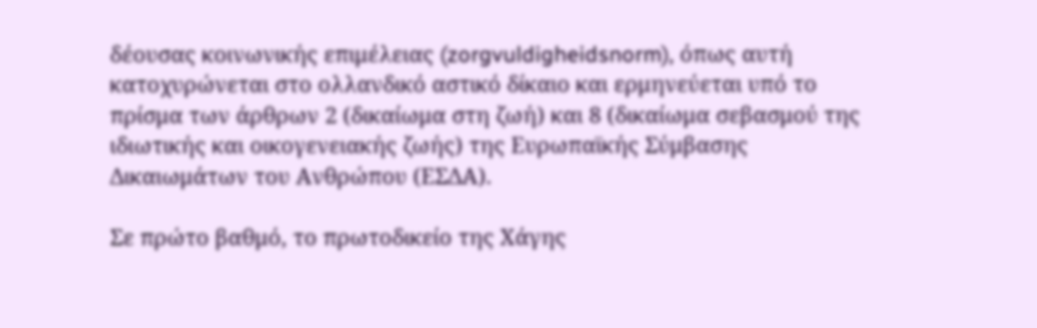δέουσας κοινωνικής επιμέλειας (zorgvuldigheidsnorm), όπως αυτή κατοχυρώνεται στο ολλανδικό αστικό δίκαιο και ερμηνεύεται υπό το πρίσμα των άρθρων 2 (δικαίωμα στη ζωή) και 8 (δικαίωμα σεβασμού της ιδιωτικής και οικογενειακής ζωής) της Ευρωπαϊκής Σύμβασης Δικαιωμάτων του Ανθρώπου (ΕΣΔΑ).

Σε πρώτο βαθμό, το πρωτοδικείο της Χάγης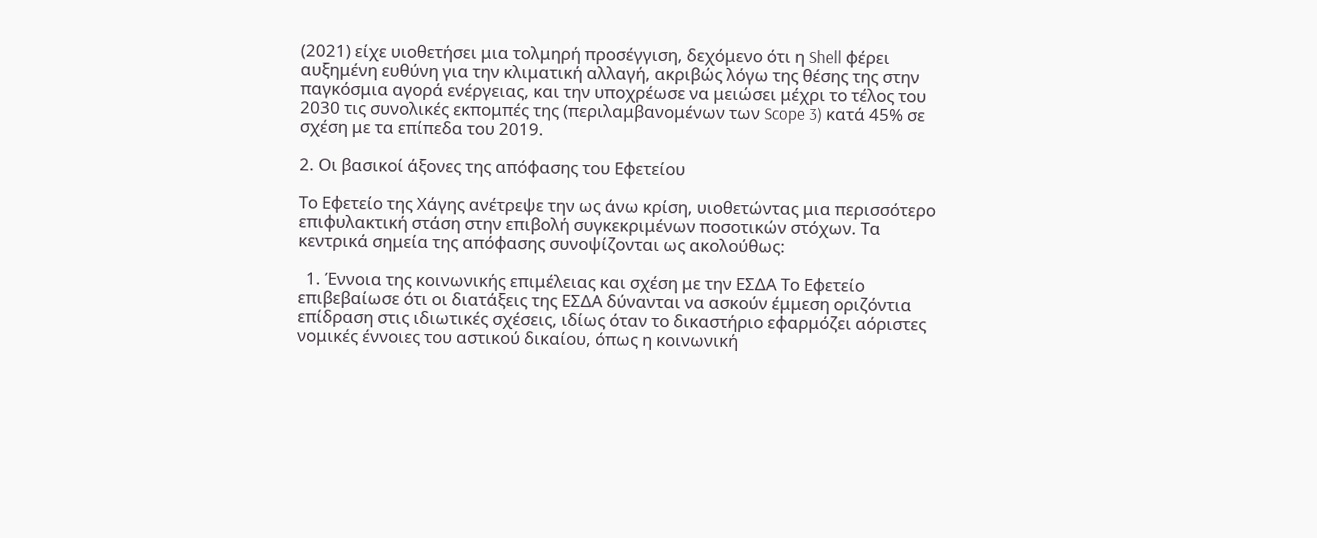(2021) είχε υιοθετήσει μια τολμηρή προσέγγιση, δεχόμενο ότι η Shell φέρει αυξημένη ευθύνη για την κλιματική αλλαγή, ακριβώς λόγω της θέσης της στην παγκόσμια αγορά ενέργειας, και την υποχρέωσε να μειώσει μέχρι το τέλος του 2030 τις συνολικές εκπομπές της (περιλαμβανομένων των Scope 3) κατά 45% σε σχέση με τα επίπεδα του 2019.

2. Οι βασικοί άξονες της απόφασης του Εφετείου

Το Εφετείο της Χάγης ανέτρεψε την ως άνω κρίση, υιοθετώντας μια περισσότερο επιφυλακτική στάση στην επιβολή συγκεκριμένων ποσοτικών στόχων. Τα κεντρικά σημεία της απόφασης συνοψίζονται ως ακολούθως:

  1. Έννοια της κοινωνικής επιμέλειας και σχέση με την ΕΣΔΑ Το Εφετείο επιβεβαίωσε ότι οι διατάξεις της ΕΣΔΑ δύνανται να ασκούν έμμεση οριζόντια επίδραση στις ιδιωτικές σχέσεις, ιδίως όταν το δικαστήριο εφαρμόζει αόριστες νομικές έννοιες του αστικού δικαίου, όπως η κοινωνική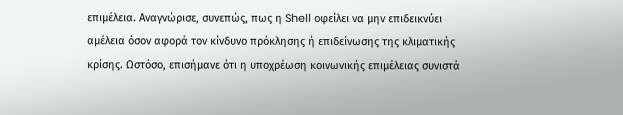επιμέλεια. Αναγνώρισε, συνεπώς, πως η Shell οφείλει να μην επιδεικνύει αμέλεια όσον αφορά τον κίνδυνο πρόκλησης ή επιδείνωσης της κλιματικής κρίσης. Ωστόσο, επισήμανε ότι η υποχρέωση κοινωνικής επιμέλειας συνιστά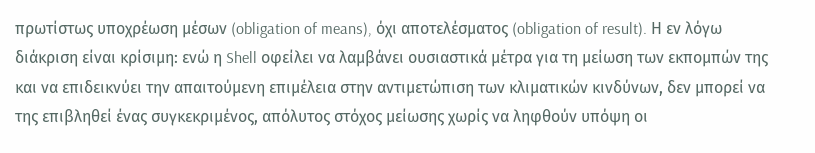πρωτίστως υποχρέωση μέσων (obligation of means), όχι αποτελέσματος (obligation of result). Η εν λόγω διάκριση είναι κρίσιμη: ενώ η Shell οφείλει να λαμβάνει ουσιαστικά μέτρα για τη μείωση των εκπομπών της και να επιδεικνύει την απαιτούμενη επιμέλεια στην αντιμετώπιση των κλιματικών κινδύνων, δεν μπορεί να της επιβληθεί ένας συγκεκριμένος, απόλυτος στόχος μείωσης χωρίς να ληφθούν υπόψη οι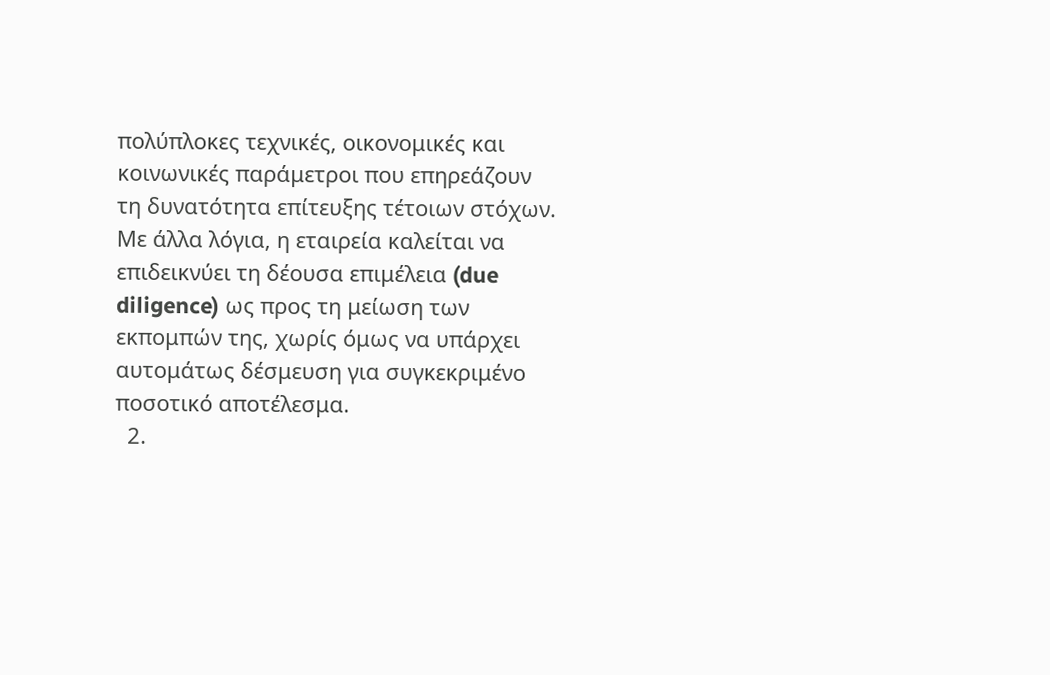πολύπλοκες τεχνικές, οικονομικές και κοινωνικές παράμετροι που επηρεάζουν τη δυνατότητα επίτευξης τέτοιων στόχων. Με άλλα λόγια, η εταιρεία καλείται να επιδεικνύει τη δέουσα επιμέλεια (due diligence) ως προς τη μείωση των εκπομπών της, χωρίς όμως να υπάρχει αυτομάτως δέσμευση για συγκεκριμένο ποσοτικό αποτέλεσμα.
  2.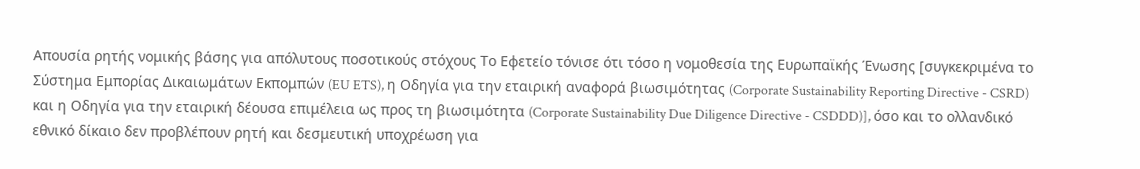Απουσία ρητής νομικής βάσης για απόλυτους ποσοτικούς στόχους Το Εφετείο τόνισε ότι τόσο η νομοθεσία της Ευρωπαϊκής Ένωσης [συγκεκριμένα το Σύστημα Εμπορίας Δικαιωμάτων Εκπομπών (EU ETS), η Οδηγία για την εταιρική αναφορά βιωσιμότητας (Corporate Sustainability Reporting Directive - CSRD) και η Οδηγία για την εταιρική δέουσα επιμέλεια ως προς τη βιωσιμότητα (Corporate Sustainability Due Diligence Directive - CSDDD)], όσο και το ολλανδικό εθνικό δίκαιο δεν προβλέπουν ρητή και δεσμευτική υποχρέωση για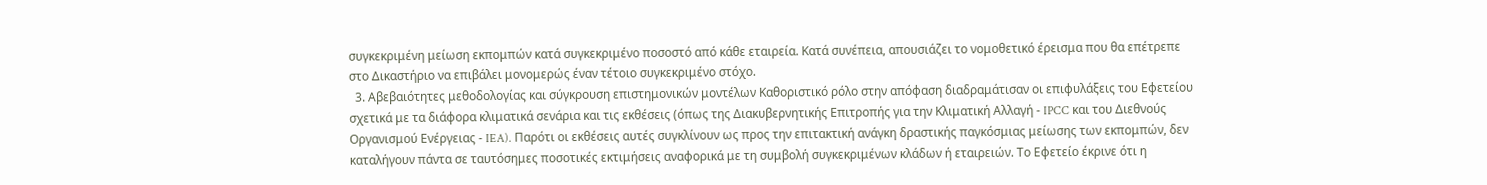συγκεκριμένη μείωση εκπομπών κατά συγκεκριμένο ποσοστό από κάθε εταιρεία. Κατά συνέπεια, απουσιάζει το νομοθετικό έρεισμα που θα επέτρεπε στο Δικαστήριο να επιβάλει μονομερώς έναν τέτοιο συγκεκριμένο στόχο.
  3. Αβεβαιότητες μεθοδολογίας και σύγκρουση επιστημονικών μοντέλων Καθοριστικό ρόλο στην απόφαση διαδραμάτισαν οι επιφυλάξεις του Εφετείου σχετικά με τα διάφορα κλιματικά σενάρια και τις εκθέσεις (όπως της Διακυβερνητικής Επιτροπής για την Κλιματική Αλλαγή - IPCC και του Διεθνούς Οργανισμού Ενέργειας - IEA). Παρότι οι εκθέσεις αυτές συγκλίνουν ως προς την επιτακτική ανάγκη δραστικής παγκόσμιας μείωσης των εκπομπών, δεν καταλήγουν πάντα σε ταυτόσημες ποσοτικές εκτιμήσεις αναφορικά με τη συμβολή συγκεκριμένων κλάδων ή εταιρειών. Το Εφετείο έκρινε ότι η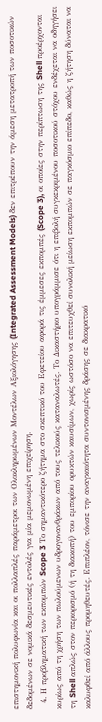επιστημονική πολυφωνία και οι πολλαπλές παράμετροι των Ολοκληρωμένων Μοντέλων Αξιολόγησης (Integrated Assessment Models) δεν επιτρέπουν την άμεση μετατροπή των ποσοτικών δεδομένων σε νομικά δεσμευτικές εντολές για μία μεμονωμένη επιχείρηση.
  4. Η προβληματική των εκπομπών Scope 3 Το σημαντικότερο ζήτημα στο σκεπτικό του Εφετείου αφορά τις έμμεσες εκπομπές (Scope 3), οι οποίες στην περίπτωση της Shell προέρχονται κυρίως από τη χρήση των πωλούμενων υδρογονανθράκων από τους τελικούς καταναλωτές. Το Δικαστήριο υπογράμμισε ότι η επιβολή συγκεκριμένου ποσοτικού στόχου ενδέχεται να οδηγήσει τη Shell απλώς στον περιορισμό (ή τη διακοπή) του εμπορίου ορυκτών καυσίμων, χωρίς ωστόσο να επιτευχθεί συνολική μείωση εκπομπών σε παγκόσμιο επίπεδο, καθώς η ζήτηση δύναται να καλυφθεί από άλλους προμηθευτές. Επιπλέον, τόνισε την αναγκαιότητα συντονισμένης δράσης σε διακρατικό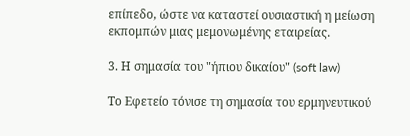επίπεδο, ώστε να καταστεί ουσιαστική η μείωση εκπομπών μιας μεμονωμένης εταιρείας.

3. Η σημασία του "ήπιου δικαίου" (soft law)

Το Εφετείο τόνισε τη σημασία του ερμηνευτικού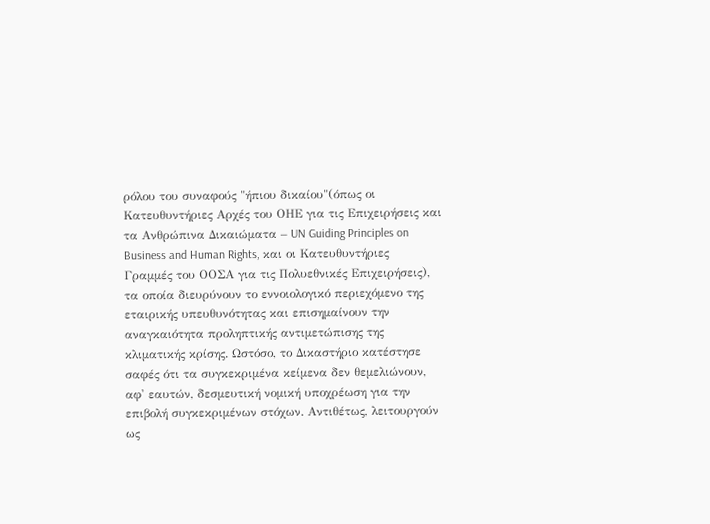ρόλου του συναφούς "ήπιου δικαίου"(όπως οι Κατευθυντήριες Αρχές του ΟΗΕ για τις Επιχειρήσεις και τα Ανθρώπινα Δικαιώματα – UN Guiding Principles on Business and Human Rights, και οι Κατευθυντήριες Γραμμές του ΟΟΣΑ για τις Πολυεθνικές Επιχειρήσεις), τα οποία διευρύνουν το εννοιολογικό περιεχόμενο της εταιρικής υπευθυνότητας και επισημαίνουν την αναγκαιότητα προληπτικής αντιμετώπισης της κλιματικής κρίσης. Ωστόσο, το Δικαστήριο κατέστησε σαφές ότι τα συγκεκριμένα κείμενα δεν θεμελιώνουν, αφ' εαυτών, δεσμευτική νομική υποχρέωση για την επιβολή συγκεκριμένων στόχων. Αντιθέτως, λειτουργούν ως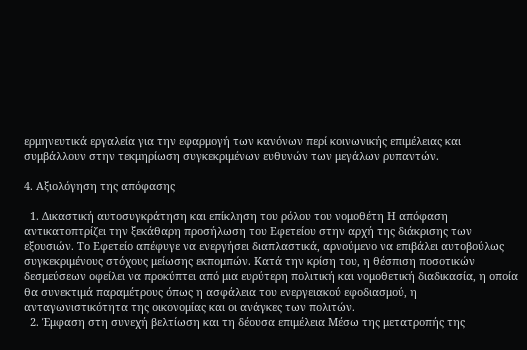ερμηνευτικά εργαλεία για την εφαρμογή των κανόνων περί κοινωνικής επιμέλειας και συμβάλλουν στην τεκμηρίωση συγκεκριμένων ευθυνών των μεγάλων ρυπαντών.

4. Αξιολόγηση της απόφασης

  1. Δικαστική αυτοσυγκράτηση και επίκληση του ρόλου του νομοθέτη Η απόφαση αντικατοπτρίζει την ξεκάθαρη προσήλωση του Εφετείου στην αρχή της διάκρισης των εξουσιών. Το Εφετείο απέφυγε να ενεργήσει διαπλαστικά, αρνούμενο να επιβάλει αυτοβούλως συγκεκριμένους στόχους μείωσης εκπομπών. Κατά την κρίση του, η θέσπιση ποσοτικών δεσμεύσεων οφείλει να προκύπτει από μια ευρύτερη πολιτική και νομοθετική διαδικασία, η οποία θα συνεκτιμά παραμέτρους όπως η ασφάλεια του ενεργειακού εφοδιασμού, η ανταγωνιστικότητα της οικονομίας και οι ανάγκες των πολιτών.
  2. Έμφαση στη συνεχή βελτίωση και τη δέουσα επιμέλεια Μέσω της μετατροπής της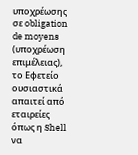υποχρέωσης σε obligation de moyens (υποχρέωση επιμέλειας), το Εφετείο ουσιαστικά απαιτεί από εταιρείες όπως η Shell να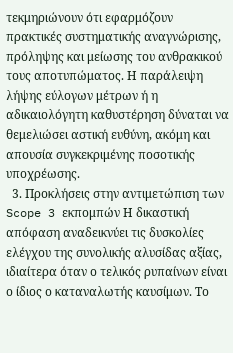τεκμηριώνουν ότι εφαρμόζουν πρακτικές συστηματικής αναγνώρισης, πρόληψης και μείωσης του ανθρακικού τους αποτυπώματος. Η παράλειψη λήψης εύλογων μέτρων ή η αδικαιολόγητη καθυστέρηση δύναται να θεμελιώσει αστική ευθύνη, ακόμη και απουσία συγκεκριμένης ποσοτικής υποχρέωσης.
  3. Προκλήσεις στην αντιμετώπιση των Scope 3 εκπομπών Η δικαστική απόφαση αναδεικνύει τις δυσκολίες ελέγχου της συνολικής αλυσίδας αξίας, ιδιαίτερα όταν ο τελικός ρυπαίνων είναι ο ίδιος ο καταναλωτής καυσίμων. Το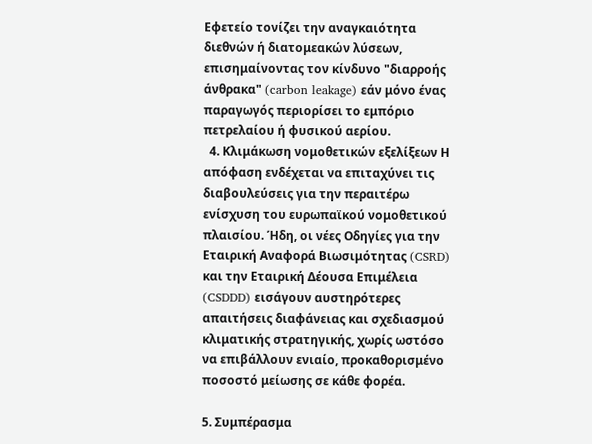Εφετείο τονίζει την αναγκαιότητα διεθνών ή διατομεακών λύσεων, επισημαίνοντας τον κίνδυνο "διαρροής άνθρακα" (carbon leakage) εάν μόνο ένας παραγωγός περιορίσει το εμπόριο πετρελαίου ή φυσικού αερίου.
  4. Κλιμάκωση νομοθετικών εξελίξεων Η απόφαση ενδέχεται να επιταχύνει τις διαβουλεύσεις για την περαιτέρω ενίσχυση του ευρωπαϊκού νομοθετικού πλαισίου. Ήδη, οι νέες Οδηγίες για την Εταιρική Αναφορά Βιωσιμότητας (CSRD) και την Εταιρική Δέουσα Επιμέλεια (CSDDD) εισάγουν αυστηρότερες απαιτήσεις διαφάνειας και σχεδιασμού κλιματικής στρατηγικής, χωρίς ωστόσο να επιβάλλουν ενιαίο, προκαθορισμένο ποσοστό μείωσης σε κάθε φορέα.

5. Συμπέρασμα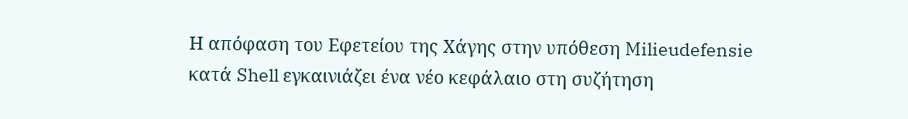Η απόφαση του Εφετείου της Χάγης στην υπόθεση Milieudefensie κατά Shell εγκαινιάζει ένα νέο κεφάλαιο στη συζήτηση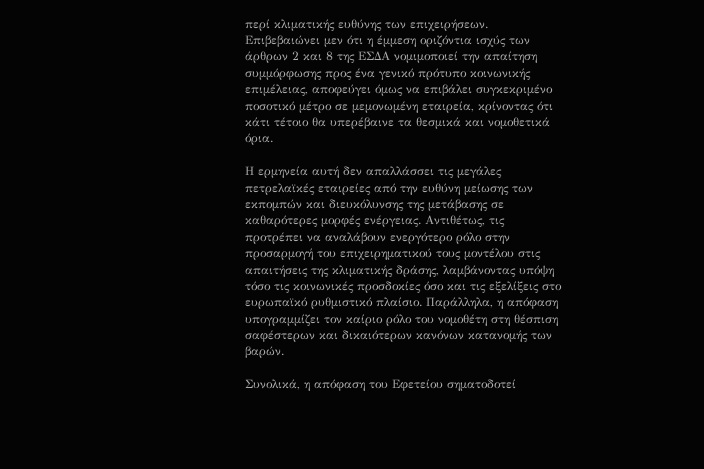περί κλιματικής ευθύνης των επιχειρήσεων. Επιβεβαιώνει μεν ότι η έμμεση οριζόντια ισχύς των άρθρων 2 και 8 της ΕΣΔΑ νομιμοποιεί την απαίτηση συμμόρφωσης προς ένα γενικό πρότυπο κοινωνικής επιμέλειας, αποφεύγει όμως να επιβάλει συγκεκριμένο ποσοτικό μέτρο σε μεμονωμένη εταιρεία, κρίνοντας ότι κάτι τέτοιο θα υπερέβαινε τα θεσμικά και νομοθετικά όρια.

Η ερμηνεία αυτή δεν απαλλάσσει τις μεγάλες πετρελαϊκές εταιρείες από την ευθύνη μείωσης των εκπομπών και διευκόλυνσης της μετάβασης σε καθαρότερες μορφές ενέργειας. Αντιθέτως, τις προτρέπει να αναλάβουν ενεργότερο ρόλο στην προσαρμογή του επιχειρηματικού τους μοντέλου στις απαιτήσεις της κλιματικής δράσης, λαμβάνοντας υπόψη τόσο τις κοινωνικές προσδοκίες όσο και τις εξελίξεις στο ευρωπαϊκό ρυθμιστικό πλαίσιο. Παράλληλα, η απόφαση υπογραμμίζει τον καίριο ρόλο του νομοθέτη στη θέσπιση σαφέστερων και δικαιότερων κανόνων κατανομής των βαρών.

Συνολικά, η απόφαση του Εφετείου σηματοδοτεί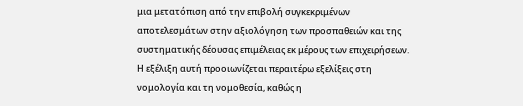μια μετατόπιση από την επιβολή συγκεκριμένων αποτελεσμάτων στην αξιολόγηση των προσπαθειών και της συστηματικής δέουσας επιμέλειας εκ μέρους των επιχειρήσεων. Η εξέλιξη αυτή προοιωνίζεται περαιτέρω εξελίξεις στη νομολογία και τη νομοθεσία, καθώς η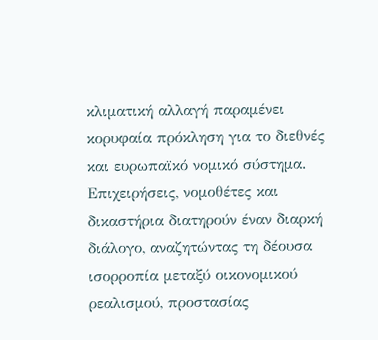κλιματική αλλαγή παραμένει κορυφαία πρόκληση για το διεθνές και ευρωπαϊκό νομικό σύστημα. Επιχειρήσεις, νομοθέτες και δικαστήρια διατηρούν έναν διαρκή διάλογο, αναζητώντας τη δέουσα ισορροπία μεταξύ οικονομικού ρεαλισμού, προστασίας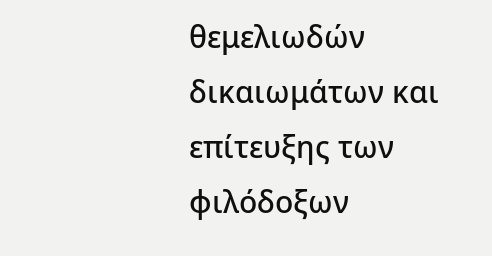θεμελιωδών δικαιωμάτων και επίτευξης των φιλόδοξων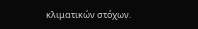κλιματικών στόχων.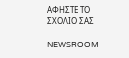ΑΦΗΣΤΕ ΤΟ ΣΧΟΛΙΟ ΣΑΣ

NEWSROOM